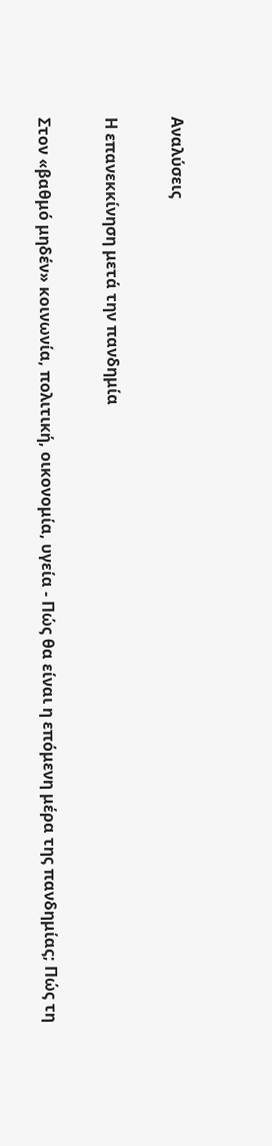Αναλύσεις

Η επανεκκίνηση μετά την πανδημία

Στον «βαθμό μηδέν» κοινωνία, πολιτική, οικονομία, υγεία - Πώς θα είναι η επόμενη μέρα της πανδημίας; Πώς τη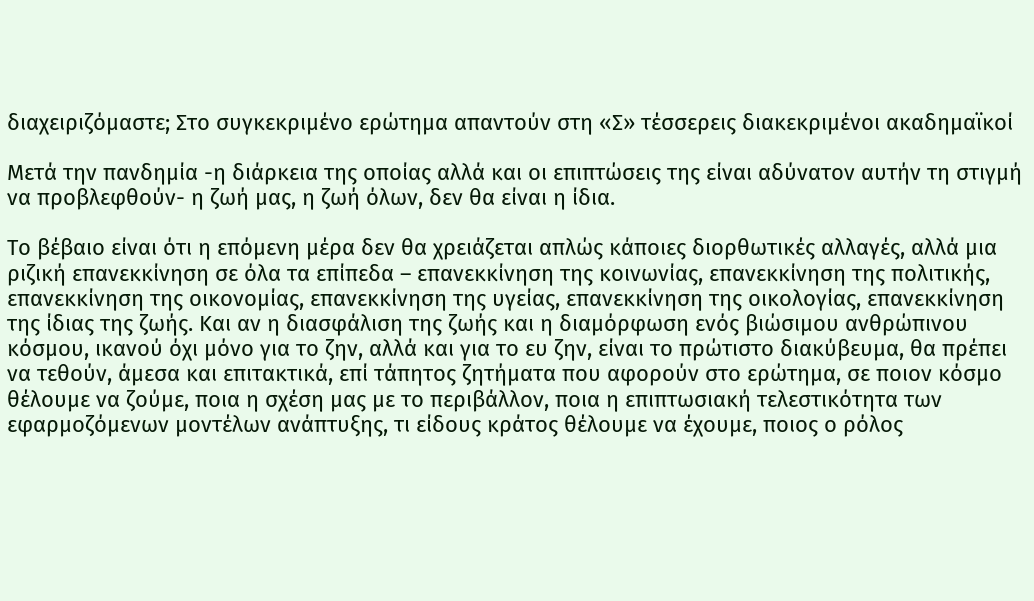διαχειριζόμαστε; Στο συγκεκριμένο ερώτημα απαντούν στη «Σ» τέσσερεις διακεκριμένοι ακαδημαϊκοί

Μετά την πανδημία -η διάρκεια της οποίας αλλά και οι επιπτώσεις της είναι αδύνατον αυτήν τη στιγμή να προβλεφθούν- η ζωή μας, η ζωή όλων, δεν θα είναι η ίδια.

Το βέβαιο είναι ότι η επόμενη μέρα δεν θα χρειάζεται απλώς κάποιες διορθωτικές αλλαγές, αλλά μια ριζική επανεκκίνηση σε όλα τα επίπεδα – επανεκκίνηση της κοινωνίας, επανεκκίνηση της πολιτικής, επανεκκίνηση της οικονομίας, επανεκκίνηση της υγείας, επανεκκίνηση της οικολογίας, επανεκκίνηση της ίδιας της ζωής. Και αν η διασφάλιση της ζωής και η διαμόρφωση ενός βιώσιμου ανθρώπινου κόσμου, ικανού όχι μόνο για το ζην, αλλά και για το ευ ζην, είναι το πρώτιστο διακύβευμα, θα πρέπει να τεθούν, άμεσα και επιτακτικά, επί τάπητος ζητήματα που αφορούν στο ερώτημα, σε ποιον κόσμο θέλουμε να ζούμε, ποια η σχέση μας με το περιβάλλον, ποια η επιπτωσιακή τελεστικότητα των εφαρμοζόμενων μοντέλων ανάπτυξης, τι είδους κράτος θέλουμε να έχουμε, ποιος ο ρόλος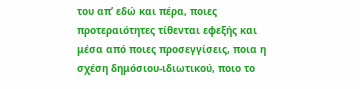του απ’ εδώ και πέρα, ποιες προτεραιότητες τίθενται εφεξής και μέσα από ποιες προσεγγίσεις, ποια η σχέση δημόσιου-ιδιωτικού, ποιο το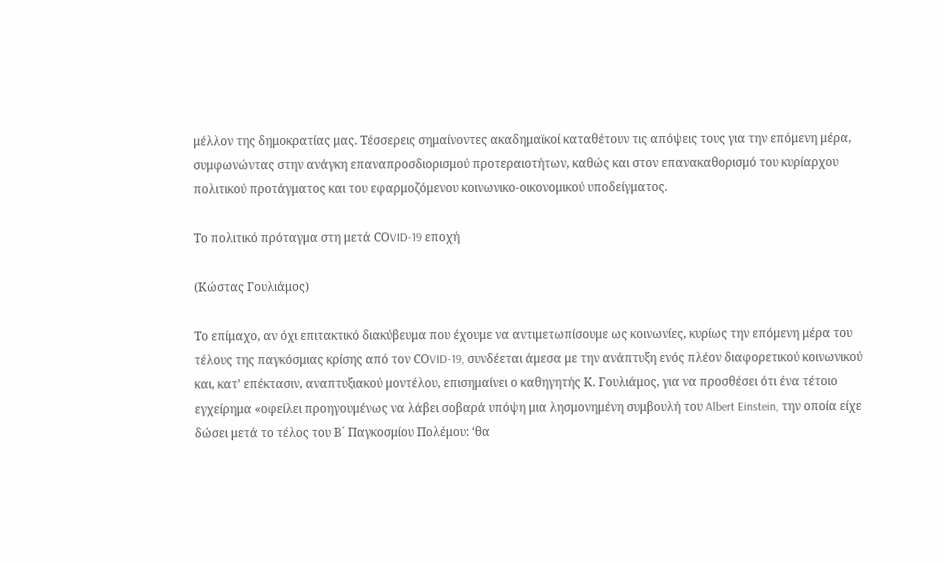μέλλον της δημοκρατίας μας. Τέσσερεις σημαίνοντες ακαδημαϊκοί καταθέτουν τις απόψεις τους για την επόμενη μέρα, συμφωνώντας στην ανάγκη επαναπροσδιορισμού προτεραιοτήτων, καθώς και στον επανακαθορισμό του κυρίαρχου πολιτικού προτάγματος και του εφαρμοζόμενου κοινωνικο-οικονομικού υποδείγματος.

Το πολιτικό πρόταγμα στη μετά CΟVID-19 εποχή

(Κώστας Γουλιάμος)

Το επίμαχο, αν όχι επιτακτικό διακύβευμα που έχουμε να αντιμετωπίσουμε ως κοινωνίες, κυρίως την επόμενη μέρα του τέλους της παγκόσμιας κρίσης από τον CΟVID-19, συνδέεται άμεσα με την ανάπτυξη ενός πλέον διαφορετικού κοινωνικού και, κατ’ επέκτασιν, αναπτυξιακού μοντέλου, επισημαίνει ο καθηγητής Κ. Γουλιάμος, για να προσθέσει ότι ένα τέτοιο εγχείρημα «οφείλει προηγουμένως να λάβει σοβαρά υπόψη μια λησμονημένη συμβουλή του Albert Einstein, την οποία είχε δώσει μετά το τέλος του Β´ Παγκοσμίου Πολέμου: ‘θα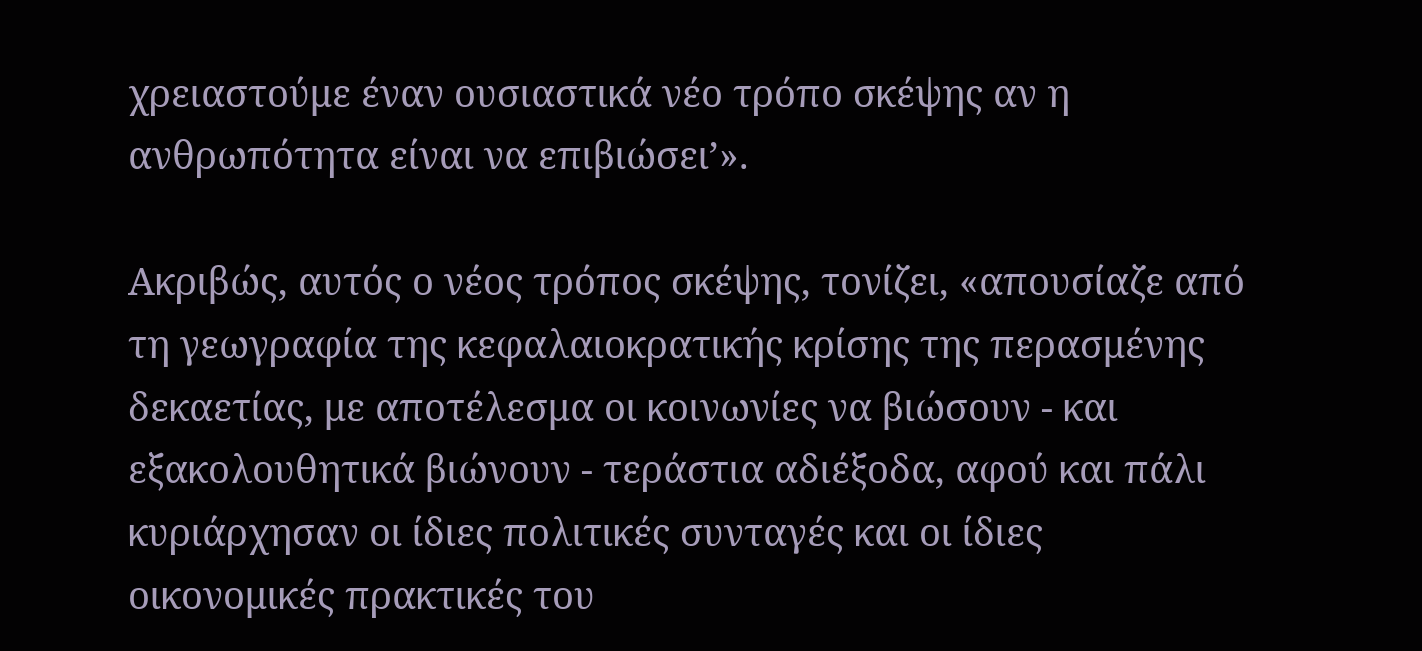χρειαστούμε έναν ουσιαστικά νέο τρόπο σκέψης αν η ανθρωπότητα είναι να επιβιώσει’».

Ακριβώς, αυτός ο νέος τρόπος σκέψης, τονίζει, «απουσίαζε από τη γεωγραφία της κεφαλαιοκρατικής κρίσης της περασμένης δεκαετίας, με αποτέλεσμα οι κοινωνίες να βιώσουν - και εξακολουθητικά βιώνουν - τεράστια αδιέξοδα, αφού και πάλι κυριάρχησαν οι ίδιες πολιτικές συνταγές και οι ίδιες οικονομικές πρακτικές του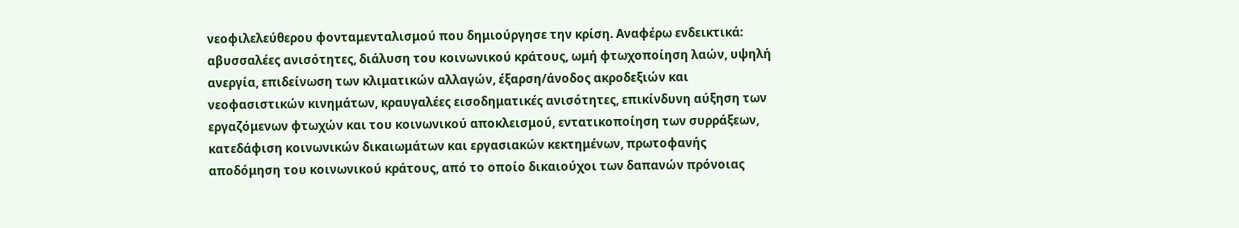νεοφιλελεύθερου φονταμενταλισμού που δημιούργησε την κρίση. Αναφέρω ενδεικτικά: αβυσσαλέες ανισότητες, διάλυση του κοινωνικού κράτους, ωμή φτωχοποίηση λαών, υψηλή ανεργία, επιδείνωση των κλιματικών αλλαγών, έξαρση/άνοδος ακροδεξιών και νεοφασιστικών κινημάτων, κραυγαλέες εισοδηματικές ανισότητες, επικίνδυνη αύξηση των εργαζόμενων φτωχών και του κοινωνικού αποκλεισμού, εντατικοποίηση των συρράξεων, κατεδάφιση κοινωνικών δικαιωμάτων και εργασιακών κεκτημένων, πρωτοφανής αποδόμηση του κοινωνικού κράτους, από το οποίο δικαιούχοι των δαπανών πρόνοιας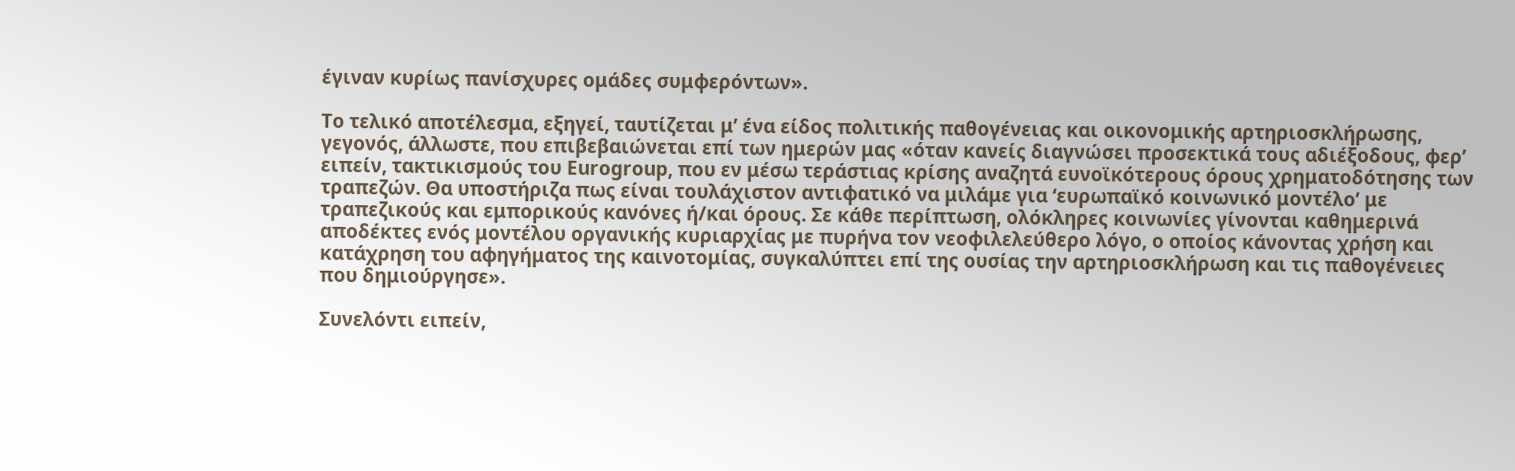έγιναν κυρίως πανίσχυρες ομάδες συμφερόντων».

Το τελικό αποτέλεσμα, εξηγεί, ταυτίζεται μ’ ένα είδος πολιτικής παθογένειας και οικονομικής αρτηριοσκλήρωσης, γεγονός, άλλωστε, που επιβεβαιώνεται επί των ημερών μας «όταν κανείς διαγνώσει προσεκτικά τους αδιέξοδους, φερ’ ειπείν, τακτικισμούς του Eurogroup, που εν μέσω τεράστιας κρίσης αναζητά ευνοϊκότερους όρους χρηματοδότησης των τραπεζών. Θα υποστήριζα πως είναι τουλάχιστον αντιφατικό να μιλάμε για ‘ευρωπαϊκό κοινωνικό μοντέλο’ με τραπεζικούς και εμπορικούς κανόνες ή/και όρους. Σε κάθε περίπτωση, ολόκληρες κοινωνίες γίνονται καθημερινά αποδέκτες ενός μοντέλου οργανικής κυριαρχίας με πυρήνα τον νεοφιλελεύθερο λόγο, ο οποίος κάνοντας χρήση και κατάχρηση του αφηγήματος της καινοτομίας, συγκαλύπτει επί της ουσίας την αρτηριοσκλήρωση και τις παθογένειες που δημιούργησε».

Συνελόντι ειπείν,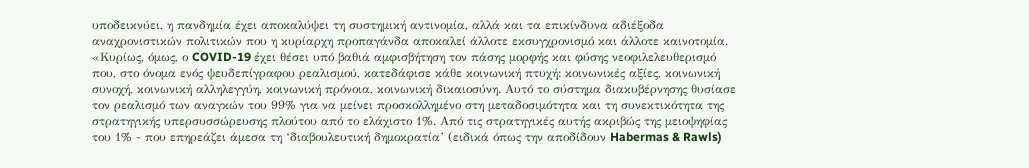υποδεικνύει, η πανδημία έχει αποκαλύψει τη συστημική αντινομία, αλλά και τα επικίνδυνα αδιέξοδα αναχρονιστικών πολιτικών που η κυρίαρχη προπαγάνδα αποκαλεί άλλοτε εκσυγχρονισμό και άλλοτε καινοτομία. «Κυρίως, όμως, ο COVID-19 έχει θέσει υπό βαθιά αμφισβήτηση τον πάσης μορφής και φύσης νεοφιλελευθερισμό που, στο όνομα ενός ψευδεπίγραφου ρεαλισμού, κατεδάφισε κάθε κοινωνική πτυχή: κοινωνικές αξίες, κοινωνική συνοχή, κοινωνική αλληλεγγύη, κοινωνική πρόνοια, κοινωνική δικαιοσύνη. Αυτό το σύστημα διακυβέρνησης θυσίασε τον ρεαλισμό των αναγκών του 99% για να μείνει προσκολλημένο στη μεταδοσιμότητα και τη συνεκτικότητα της στρατηγικής υπερσυσσώρευσης πλούτου από το ελάχιστο 1%. Από τις στρατηγικές αυτής ακριβώς της μειοψηφίας του 1% - που επηρεάζει άμεσα τη ‘διαβουλευτική δημοκρατία’ (ειδικά όπως την αποδίδουν Habermas & Rawls)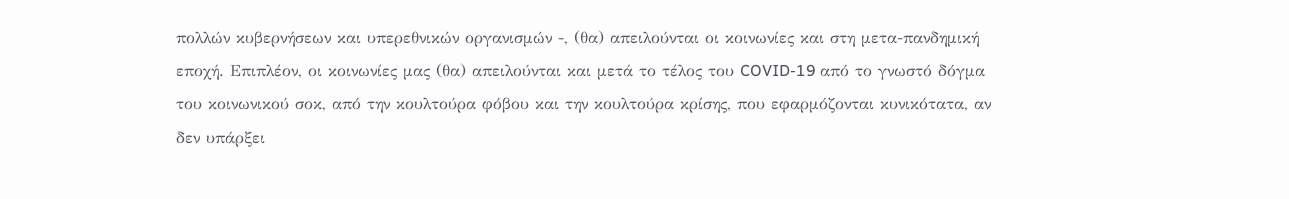πολλών κυβερνήσεων και υπερεθνικών οργανισμών -, (θα) απειλούνται οι κοινωνίες και στη μετα-πανδημική εποχή. Επιπλέον, οι κοινωνίες μας (θα) απειλούνται και μετά το τέλος του COVID-19 από το γνωστό δόγμα του κοινωνικού σοκ, από την κουλτούρα φόβου και την κουλτούρα κρίσης, που εφαρμόζονται κυνικότατα, αν δεν υπάρξει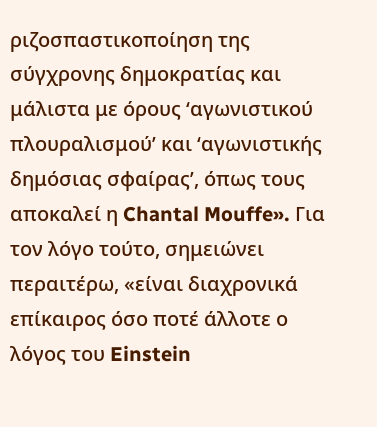ριζοσπαστικοποίηση της σύγχρονης δημοκρατίας και μάλιστα με όρους ‘αγωνιστικού πλουραλισμού’ και ‘αγωνιστικής δημόσιας σφαίρας’, όπως τους αποκαλεί η Chantal Mouffe». Για τον λόγο τούτο, σημειώνει περαιτέρω, «είναι διαχρονικά επίκαιρος όσο ποτέ άλλοτε ο λόγος του Einstein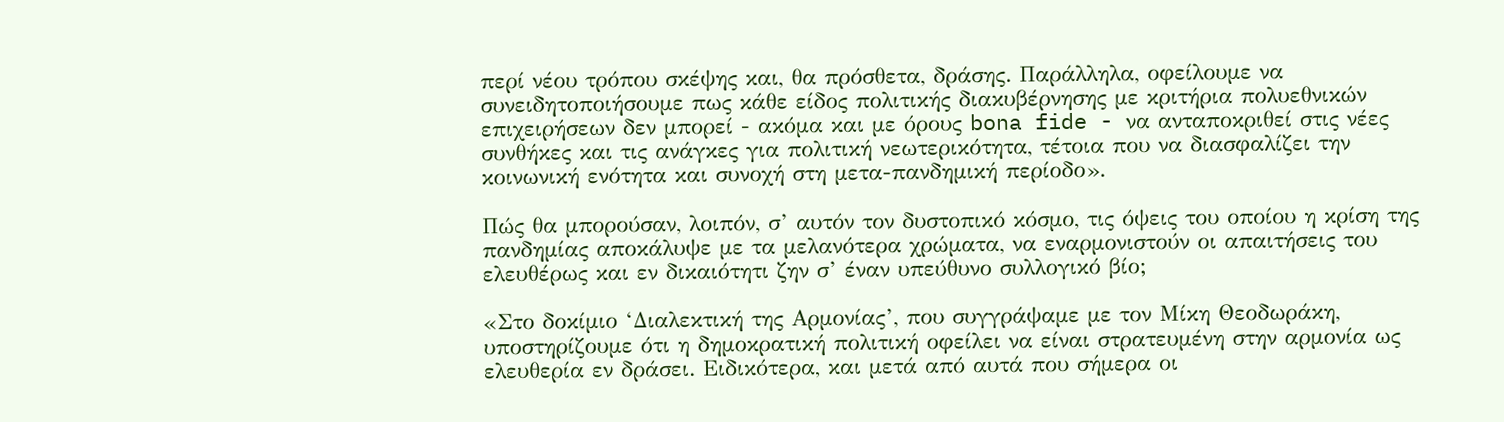περί νέου τρόπου σκέψης και, θα πρόσθετα, δράσης. Παράλληλα, οφείλουμε να συνειδητοποιήσουμε πως κάθε είδος πολιτικής διακυβέρνησης με κριτήρια πολυεθνικών επιχειρήσεων δεν μπορεί - ακόμα και με όρους bona fide - να ανταποκριθεί στις νέες συνθήκες και τις ανάγκες για πολιτική νεωτερικότητα, τέτοια που να διασφαλίζει την κοινωνική ενότητα και συνοχή στη μετα-πανδημική περίοδο».

Πώς θα μπορούσαν, λοιπόν, σ’ αυτόν τον δυστοπικό κόσμο, τις όψεις του οποίου η κρίση της πανδημίας αποκάλυψε με τα μελανότερα χρώματα, να εναρμονιστούν οι απαιτήσεις του ελευθέρως και εν δικαιότητι ζην σ’ έναν υπεύθυνο συλλογικό βίο;

«Στο δοκίμιο ‘Διαλεκτική της Αρμονίας’, που συγγράψαμε με τον Μίκη Θεοδωράκη, υποστηρίζουμε ότι η δημοκρατική πολιτική οφείλει να είναι στρατευμένη στην αρμονία ως ελευθερία εν δράσει. Ειδικότερα, και μετά από αυτά που σήμερα οι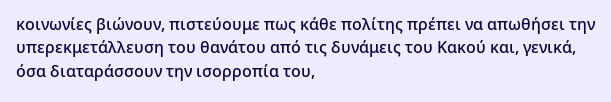κοινωνίες βιώνουν, πιστεύουμε πως κάθε πολίτης πρέπει να απωθήσει την υπερεκμετάλλευση του θανάτου από τις δυνάμεις του Κακού και, γενικά, όσα διαταράσσουν την ισορροπία του,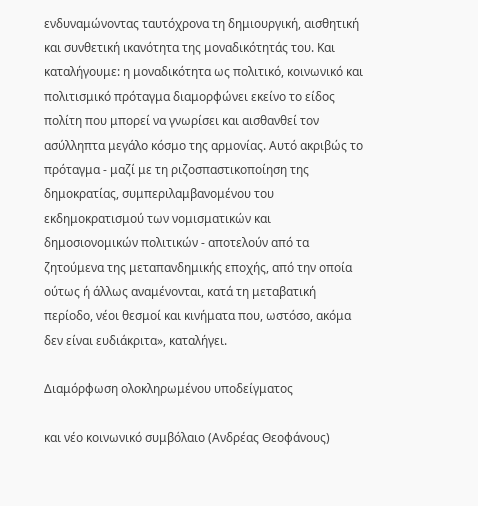ενδυναμώνοντας ταυτόχρονα τη δημιουργική, αισθητική και συνθετική ικανότητα της μοναδικότητάς του. Και καταλήγουμε: η μοναδικότητα ως πολιτικό, κοινωνικό και πολιτισμικό πρόταγμα διαμορφώνει εκείνο το είδος πολίτη που μπορεί να γνωρίσει και αισθανθεί τον ασύλληπτα μεγάλο κόσμο της αρμονίας. Αυτό ακριβώς το πρόταγμα - μαζί με τη ριζοσπαστικοποίηση της δημοκρατίας, συμπεριλαμβανομένου του εκδημοκρατισμού των νομισματικών και δημοσιονομικών πολιτικών - αποτελούν από τα ζητούμενα της μεταπανδημικής εποχής, από την οποία ούτως ή άλλως αναμένονται, κατά τη μεταβατική περίοδο, νέοι θεσμοί και κινήματα που, ωστόσο, ακόμα δεν είναι ευδιάκριτα», καταλήγει.

Διαμόρφωση ολοκληρωμένου υποδείγματος

και νέο κοινωνικό συμβόλαιο (Ανδρέας Θεοφάνους)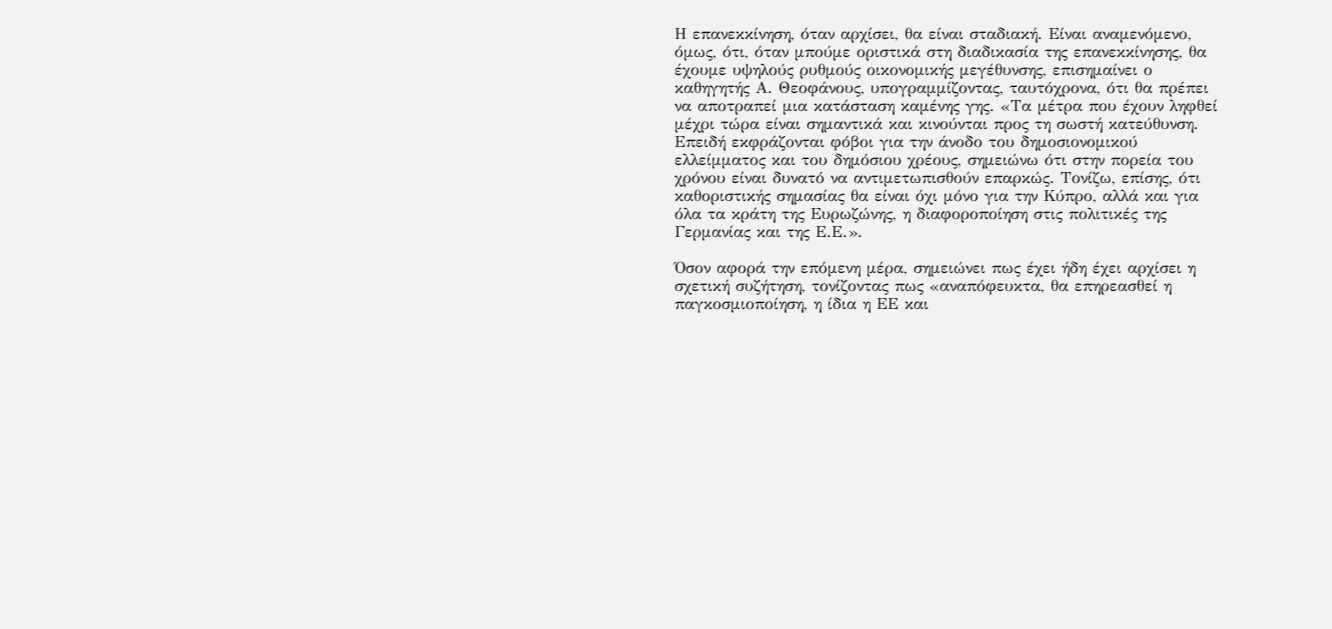Η επανεκκίνηση, όταν αρχίσει, θα είναι σταδιακή. Είναι αναμενόμενο, όμως, ότι, όταν μπούμε οριστικά στη διαδικασία της επανεκκίνησης, θα έχουμε υψηλούς ρυθμούς οικονομικής μεγέθυνσης, επισημαίνει ο καθηγητής Α. Θεοφάνους, υπογραμμίζοντας, ταυτόχρονα, ότι θα πρέπει να αποτραπεί μια κατάσταση καμένης γης. «Τα μέτρα που έχουν ληφθεί μέχρι τώρα είναι σημαντικά και κινούνται προς τη σωστή κατεύθυνση. Επειδή εκφράζονται φόβοι για την άνοδο του δημοσιονομικού ελλείμματος και του δημόσιου χρέους, σημειώνω ότι στην πορεία του χρόνου είναι δυνατό να αντιμετωπισθούν επαρκώς. Τονίζω, επίσης, ότι καθοριστικής σημασίας θα είναι όχι μόνο για την Κύπρο, αλλά και για όλα τα κράτη της Ευρωζώνης, η διαφοροποίηση στις πολιτικές της Γερμανίας και της Ε.Ε.».

Όσον αφορά την επόμενη μέρα, σημειώνει πως έχει ήδη έχει αρχίσει η σχετική συζήτηση, τονίζοντας πως «αναπόφευκτα, θα επηρεασθεί η παγκοσμιοποίηση, η ίδια η ΕΕ και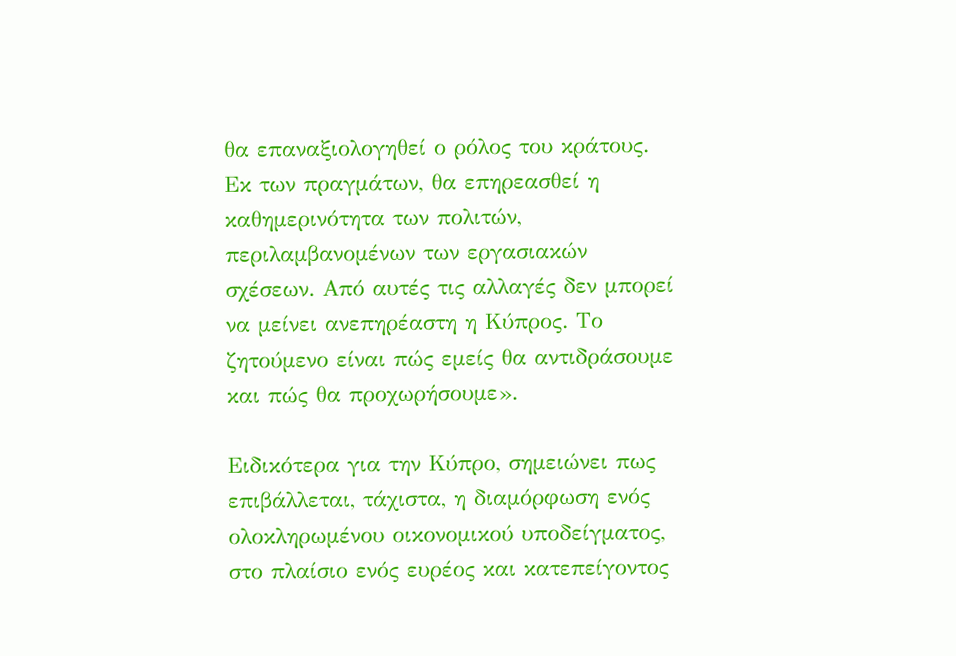θα επαναξιολογηθεί ο ρόλος του κράτους. Εκ των πραγμάτων, θα επηρεασθεί η καθημερινότητα των πολιτών, περιλαμβανομένων των εργασιακών σχέσεων. Από αυτές τις αλλαγές δεν μπορεί να μείνει ανεπηρέαστη η Κύπρος. Το ζητούμενο είναι πώς εμείς θα αντιδράσουμε και πώς θα προχωρήσουμε».

Ειδικότερα για την Κύπρο, σημειώνει πως επιβάλλεται, τάχιστα, η διαμόρφωση ενός ολοκληρωμένου οικονομικού υποδείγματος, στο πλαίσιο ενός ευρέος και κατεπείγοντος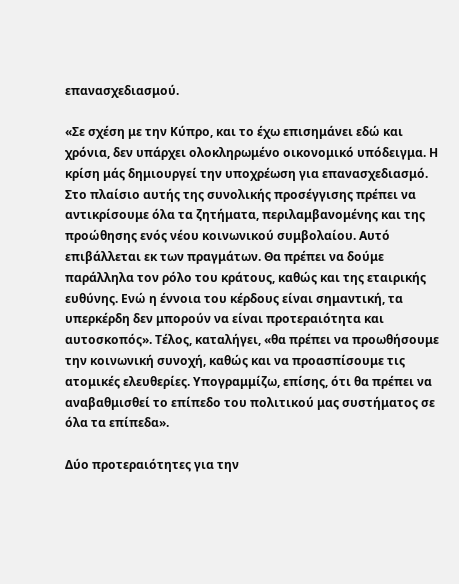επανασχεδιασμού.

«Σε σχέση με την Κύπρο, και το έχω επισημάνει εδώ και χρόνια, δεν υπάρχει ολοκληρωμένο οικονομικό υπόδειγμα. Η κρίση μάς δημιουργεί την υποχρέωση για επανασχεδιασμό. Στο πλαίσιο αυτής της συνολικής προσέγγισης πρέπει να αντικρίσουμε όλα τα ζητήματα, περιλαμβανομένης και της προώθησης ενός νέου κοινωνικού συμβολαίου. Αυτό επιβάλλεται εκ των πραγμάτων. Θα πρέπει να δούμε παράλληλα τον ρόλο του κράτους, καθώς και της εταιρικής ευθύνης. Ενώ η έννοια του κέρδους είναι σημαντική, τα υπερκέρδη δεν μπορούν να είναι προτεραιότητα και αυτοσκοπός». Τέλος, καταλήγει, «θα πρέπει να προωθήσουμε την κοινωνική συνοχή, καθώς και να προασπίσουμε τις ατομικές ελευθερίες. Υπογραμμίζω, επίσης, ότι θα πρέπει να αναβαθμισθεί το επίπεδο του πολιτικού μας συστήματος σε όλα τα επίπεδα».

Δύο προτεραιότητες για την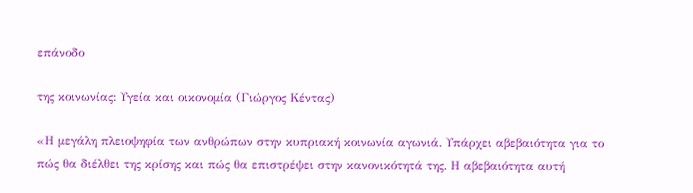επάνοδο

της κοινωνίας: Υγεία και οικονομία (Γιώργος Κέντας)

«Η μεγάλη πλειοψηφία των ανθρώπων στην κυπριακή κοινωνία αγωνιά. Υπάρχει αβεβαιότητα για το πώς θα διέλθει της κρίσης και πώς θα επιστρέψει στην κανονικότητά της. Η αβεβαιότητα αυτή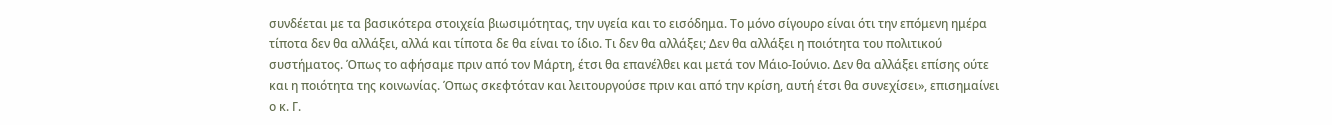συνδέεται με τα βασικότερα στοιχεία βιωσιμότητας, την υγεία και το εισόδημα. Το μόνο σίγουρο είναι ότι την επόμενη ημέρα τίποτα δεν θα αλλάξει, αλλά και τίποτα δε θα είναι το ίδιο. Τι δεν θα αλλάξει; Δεν θα αλλάξει η ποιότητα του πολιτικού συστήματος. Όπως το αφήσαμε πριν από τον Μάρτη, έτσι θα επανέλθει και μετά τον Μάιο-Ιούνιο. Δεν θα αλλάξει επίσης ούτε και η ποιότητα της κοινωνίας. Όπως σκεφτόταν και λειτουργούσε πριν και από την κρίση, αυτή έτσι θα συνεχίσει», επισημαίνει ο κ. Γ.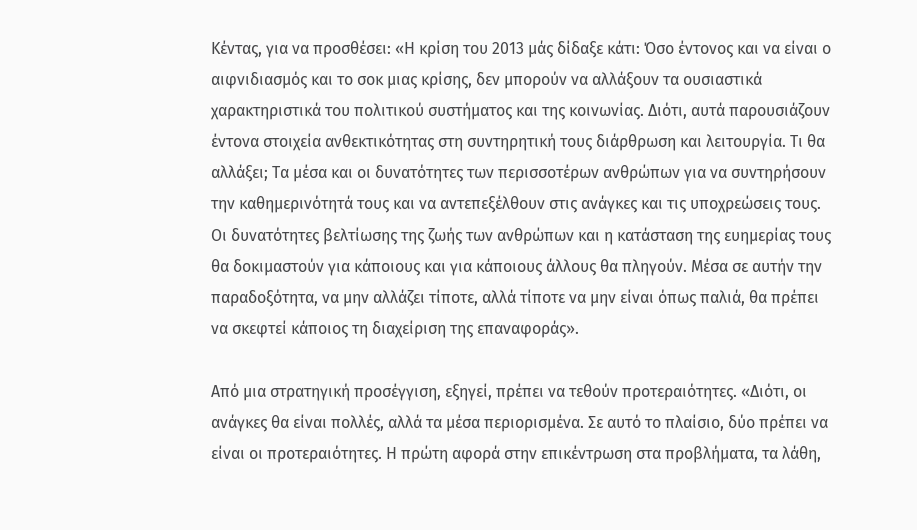Κέντας, για να προσθέσει: «Η κρίση του 2013 μάς δίδαξε κάτι: Όσο έντονος και να είναι ο αιφνιδιασμός και το σοκ μιας κρίσης, δεν μπορούν να αλλάξουν τα ουσιαστικά χαρακτηριστικά του πολιτικού συστήματος και της κοινωνίας. Διότι, αυτά παρουσιάζουν έντονα στοιχεία ανθεκτικότητας στη συντηρητική τους διάρθρωση και λειτουργία. Τι θα αλλάξει; Τα μέσα και οι δυνατότητες των περισσοτέρων ανθρώπων για να συντηρήσουν την καθημερινότητά τους και να αντεπεξέλθουν στις ανάγκες και τις υποχρεώσεις τους. Οι δυνατότητες βελτίωσης της ζωής των ανθρώπων και η κατάσταση της ευημερίας τους θα δοκιμαστούν για κάποιους και για κάποιους άλλους θα πληγούν. Μέσα σε αυτήν την παραδοξότητα, να μην αλλάζει τίποτε, αλλά τίποτε να μην είναι όπως παλιά, θα πρέπει να σκεφτεί κάποιος τη διαχείριση της επαναφοράς».

Από μια στρατηγική προσέγγιση, εξηγεί, πρέπει να τεθούν προτεραιότητες. «Διότι, οι ανάγκες θα είναι πολλές, αλλά τα μέσα περιορισμένα. Σε αυτό το πλαίσιο, δύο πρέπει να είναι οι προτεραιότητες. Η πρώτη αφορά στην επικέντρωση στα προβλήματα, τα λάθη,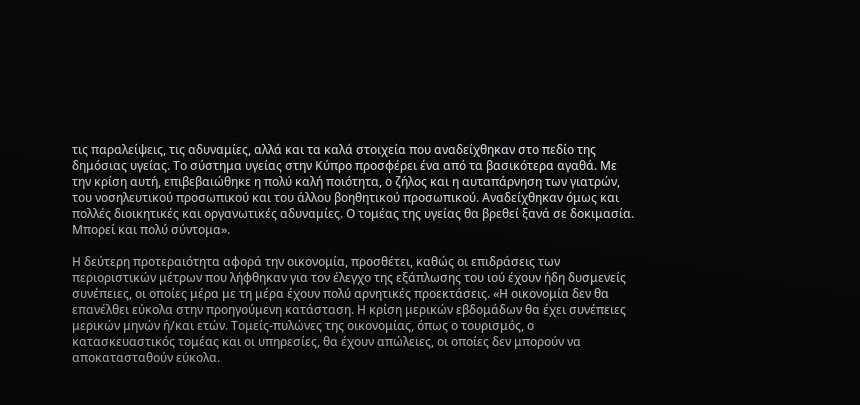τις παραλείψεις, τις αδυναμίες, αλλά και τα καλά στοιχεία που αναδείχθηκαν στο πεδίο της δημόσιας υγείας. Το σύστημα υγείας στην Κύπρο προσφέρει ένα από τα βασικότερα αγαθά. Με την κρίση αυτή, επιβεβαιώθηκε η πολύ καλή ποιότητα, ο ζήλος και η αυταπάρνηση των γιατρών, του νοσηλευτικού προσωπικού και του άλλου βοηθητικού προσωπικού. Αναδείχθηκαν όμως και πολλές διοικητικές και οργανωτικές αδυναμίες. Ο τομέας της υγείας θα βρεθεί ξανά σε δοκιμασία. Μπορεί και πολύ σύντομα».

Η δεύτερη προτεραιότητα αφορά την οικονομία, προσθέτει, καθώς οι επιδράσεις των περιοριστικών μέτρων που λήφθηκαν για τον έλεγχο της εξάπλωσης του ιού έχουν ήδη δυσμενείς συνέπειες, οι οποίες μέρα με τη μέρα έχουν πολύ αρνητικές προεκτάσεις. «Η οικονομία δεν θα επανέλθει εύκολα στην προηγούμενη κατάσταση. Η κρίση μερικών εβδομάδων θα έχει συνέπειες μερικών μηνών ή/και ετών. Τομείς-πυλώνες της οικονομίας, όπως ο τουρισμός, ο κατασκευαστικός τομέας και οι υπηρεσίες, θα έχουν απώλειες, οι οποίες δεν μπορούν να αποκατασταθούν εύκολα.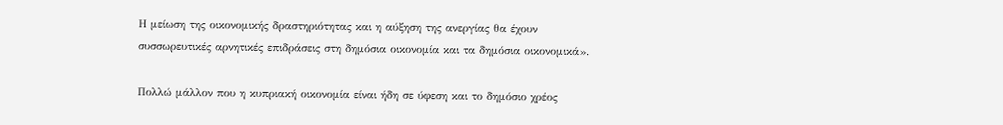Η μείωση της οικονομικής δραστηριότητας και η αύξηση της ανεργίας θα έχουν συσσωρευτικές αρνητικές επιδράσεις στη δημόσια οικονομία και τα δημόσια οικονομικά».

Πολλώ μάλλον που η κυπριακή οικονομία είναι ήδη σε ύφεση και το δημόσιο χρέος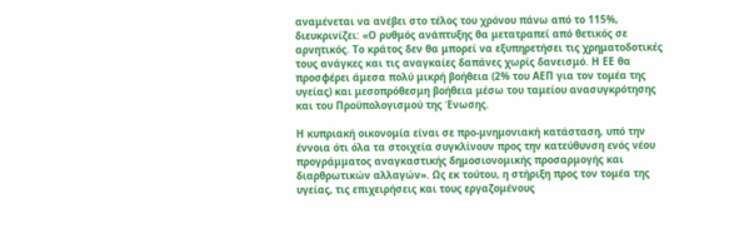αναμένεται να ανέβει στο τέλος του χρόνου πάνω από το 115%, διευκρινίζει: «Ο ρυθμός ανάπτυξης θα μετατραπεί από θετικός σε αρνητικός. Το κράτος δεν θα μπορεί να εξυπηρετήσει τις χρηματοδοτικές τους ανάγκες και τις αναγκαίες δαπάνες χωρίς δανεισμό. Η ΕΕ θα προσφέρει άμεσα πολύ μικρή βοήθεια (2% του ΑΕΠ για τον τομέα της υγείας) και μεσοπρόθεσμη βοήθεια μέσω του ταμείου ανασυγκρότησης και του Προϋπολογισμού της Ένωσης.

Η κυπριακή οικονομία είναι σε προ-μνημονιακή κατάσταση, υπό την έννοια ότι όλα τα στοιχεία συγκλίνουν προς την κατεύθυνση ενός νέου προγράμματος αναγκαστικής δημοσιονομικής προσαρμογής και διαρθρωτικών αλλαγών». Ως εκ τούτου, η στήριξη προς τον τομέα της υγείας, τις επιχειρήσεις και τους εργαζομένους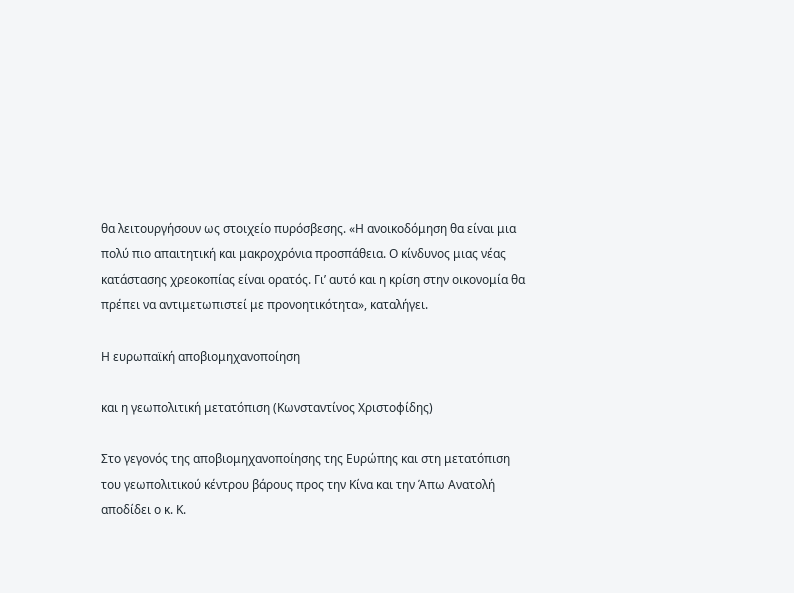θα λειτουργήσουν ως στοιχείο πυρόσβεσης. «Η ανοικοδόμηση θα είναι μια πολύ πιο απαιτητική και μακροχρόνια προσπάθεια. Ο κίνδυνος μιας νέας κατάστασης χρεοκοπίας είναι ορατός. Γι’ αυτό και η κρίση στην οικονομία θα πρέπει να αντιμετωπιστεί με προνοητικότητα», καταλήγει.

Η ευρωπαϊκή αποβιομηχανοποίηση

και η γεωπολιτική μετατόπιση (Κωνσταντίνος Χριστοφίδης)

Στο γεγονός της αποβιομηχανοποίησης της Ευρώπης και στη μετατόπιση του γεωπολιτικού κέντρου βάρους προς την Κίνα και την Άπω Ανατολή αποδίδει ο κ. Κ.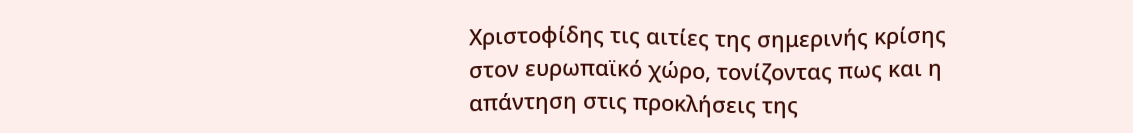Χριστοφίδης τις αιτίες της σημερινής κρίσης στον ευρωπαϊκό χώρο, τονίζοντας πως και η απάντηση στις προκλήσεις της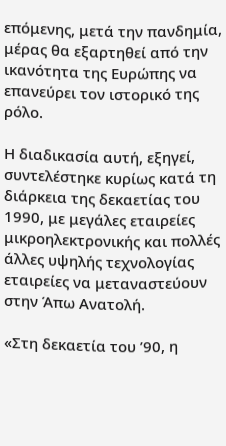επόμενης, μετά την πανδημία, μέρας θα εξαρτηθεί από την ικανότητα της Ευρώπης να επανεύρει τον ιστορικό της ρόλο.

Η διαδικασία αυτή, εξηγεί, συντελέστηκε κυρίως κατά τη διάρκεια της δεκαετίας του 1990, με μεγάλες εταιρείες μικροηλεκτρονικής και πολλές άλλες υψηλής τεχνολογίας εταιρείες να μεταναστεύουν στην Άπω Ανατολή.

«Στη δεκαετία του ’90, η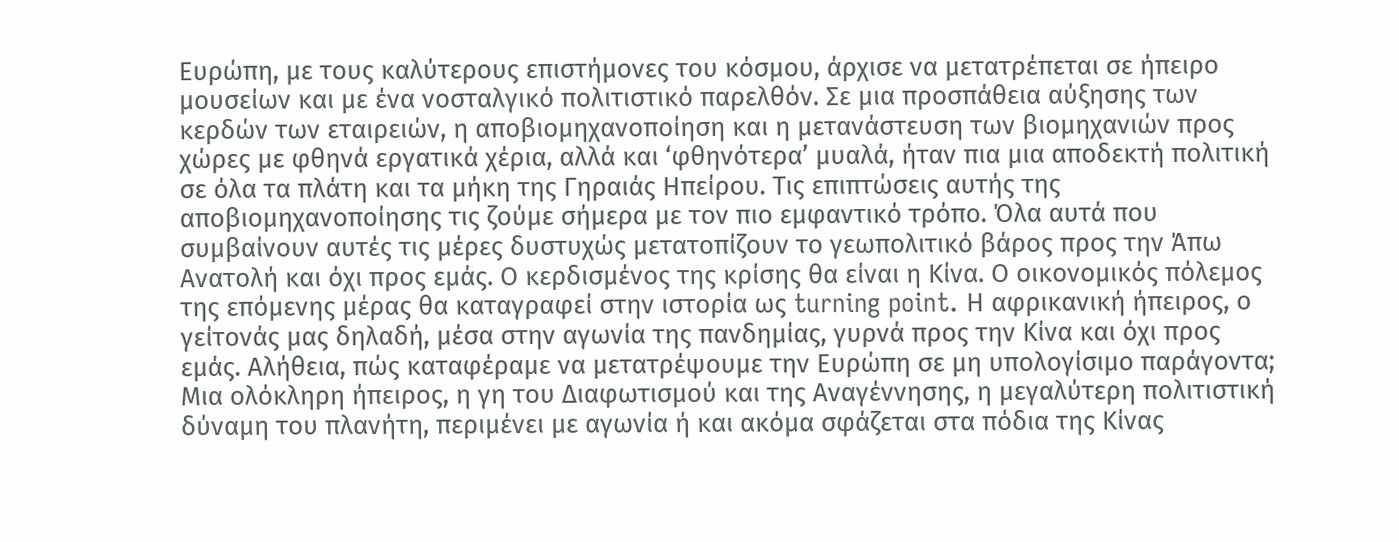Ευρώπη, με τους καλύτερους επιστήμονες του κόσμου, άρχισε να μετατρέπεται σε ήπειρο μουσείων και με ένα νοσταλγικό πολιτιστικό παρελθόν. Σε μια προσπάθεια αύξησης των κερδών των εταιρειών, η αποβιομηχανοποίηση και η μετανάστευση των βιομηχανιών προς χώρες με φθηνά εργατικά χέρια, αλλά και ‘φθηνότερα’ μυαλά, ήταν πια μια αποδεκτή πολιτική σε όλα τα πλάτη και τα μήκη της Γηραιάς Ηπείρου. Τις επιπτώσεις αυτής της αποβιομηχανοποίησης τις ζούμε σήμερα με τον πιο εμφαντικό τρόπο. Όλα αυτά που συμβαίνουν αυτές τις μέρες δυστυχώς μετατοπίζουν το γεωπολιτικό βάρος προς την Άπω Ανατολή και όχι προς εμάς. Ο κερδισμένος της κρίσης θα είναι η Κίνα. Ο οικονομικός πόλεμος της επόμενης μέρας θα καταγραφεί στην ιστορία ως turning point. Η αφρικανική ήπειρος, ο γείτονάς μας δηλαδή, μέσα στην αγωνία της πανδημίας, γυρνά προς την Κίνα και όχι προς εμάς. Αλήθεια, πώς καταφέραμε να μετατρέψουμε την Ευρώπη σε μη υπολογίσιμο παράγοντα; Μια ολόκληρη ήπειρος, η γη του Διαφωτισμού και της Αναγέννησης, η μεγαλύτερη πολιτιστική δύναμη του πλανήτη, περιμένει με αγωνία ή και ακόμα σφάζεται στα πόδια της Κίνας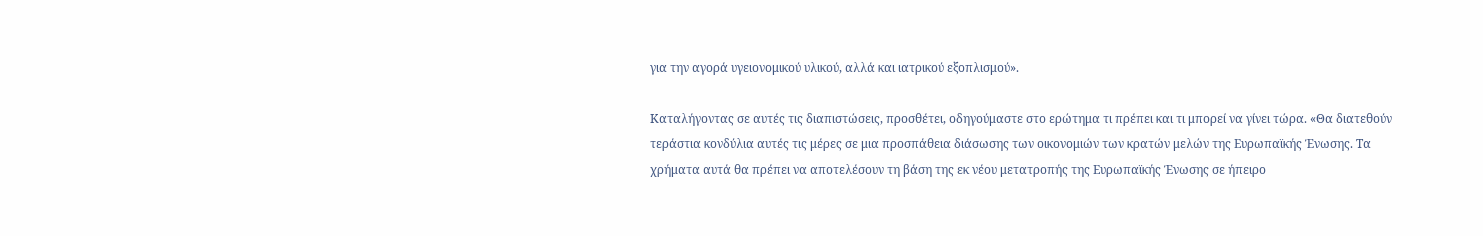για την αγορά υγειονομικού υλικού, αλλά και ιατρικού εξοπλισμού».

Καταλήγοντας σε αυτές τις διαπιστώσεις, προσθέτει, οδηγούμαστε στο ερώτημα τι πρέπει και τι μπορεί να γίνει τώρα. «Θα διατεθούν τεράστια κονδύλια αυτές τις μέρες σε μια προσπάθεια διάσωσης των οικονομιών των κρατών μελών της Ευρωπαϊκής Ένωσης. Τα χρήματα αυτά θα πρέπει να αποτελέσουν τη βάση της εκ νέου μετατροπής της Ευρωπαϊκής Ένωσης σε ήπειρο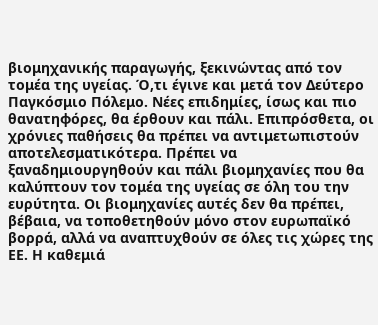βιομηχανικής παραγωγής, ξεκινώντας από τον τομέα της υγείας. Ό,τι έγινε και μετά τον Δεύτερο Παγκόσμιο Πόλεμο. Νέες επιδημίες, ίσως και πιο θανατηφόρες, θα έρθουν και πάλι. Επιπρόσθετα, οι χρόνιες παθήσεις θα πρέπει να αντιμετωπιστούν αποτελεσματικότερα. Πρέπει να ξαναδημιουργηθούν και πάλι βιομηχανίες που θα καλύπτουν τον τομέα της υγείας σε όλη του την ευρύτητα. Οι βιομηχανίες αυτές δεν θα πρέπει, βέβαια, να τοποθετηθούν μόνο στον ευρωπαϊκό βορρά, αλλά να αναπτυχθούν σε όλες τις χώρες της ΕΕ. Η καθεμιά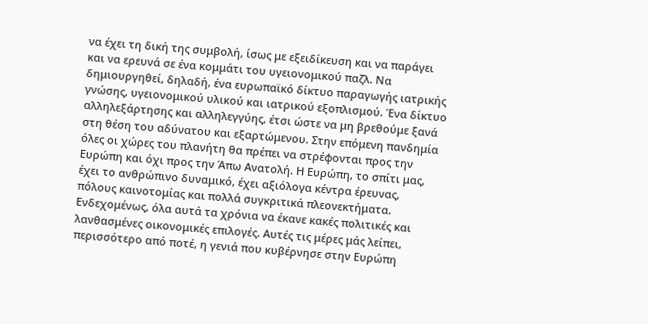να έχει τη δική της συμβολή, ίσως με εξειδίκευση και να παράγει και να ερευνά σε ένα κομμάτι του υγειονομικού παζλ. Να δημιουργηθεί, δηλαδή, ένα ευρωπαϊκό δίκτυο παραγωγής ιατρικής γνώσης, υγειονομικού υλικού και ιατρικού εξοπλισμού. Ένα δίκτυο αλληλεξάρτησης και αλληλεγγύης, έτσι ώστε να μη βρεθούμε ξανά στη θέση του αδύνατου και εξαρτώμενου. Στην επόμενη πανδημία όλες οι χώρες του πλανήτη θα πρέπει να στρέφονται προς την Ευρώπη και όχι προς την Άπω Ανατολή. Η Ευρώπη, το σπίτι μας, έχει το ανθρώπινο δυναμικό, έχει αξιόλογα κέντρα έρευνας, πόλους καινοτομίας και πολλά συγκριτικά πλεονεκτήματα. Ενδεχομένως, όλα αυτά τα χρόνια να έκανε κακές πολιτικές και λανθασμένες οικονομικές επιλογές. Αυτές τις μέρες μάς λείπει, περισσότερο από ποτέ, η γενιά που κυβέρνησε στην Ευρώπη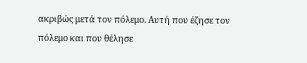ακριβώς μετά τον πόλεμο. Αυτή που έζησε τον πόλεμο και που θέλησε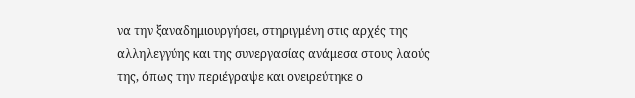να την ξαναδημιουργήσει, στηριγμένη στις αρχές της αλληλεγγύης και της συνεργασίας ανάμεσα στους λαούς της, όπως την περιέγραψε και ονειρεύτηκε ο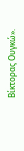Βίκτορας Ουγκώ».